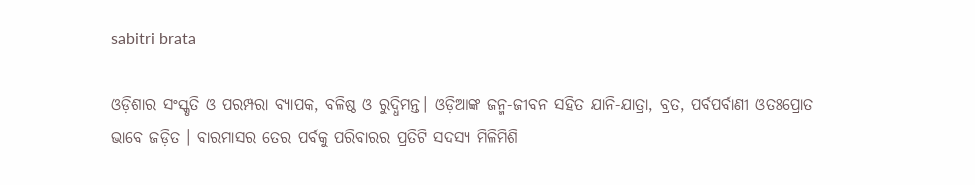sabitri brata

ଓଡ଼ିଶାର ସଂସ୍କୃତି ଓ ପରମ୍ପରା ବ୍ୟାପକ, ବଳିଷ୍ଠ ଓ ରୁଦ୍ଧିମନ୍ତ। ଓଡ଼ିଆଙ୍କ ଜନ୍ମ-ଜୀବନ ସହିତ ଯାନି-ଯାତ୍ରା, ବ୍ରତ, ପର୍ବପର୍ବାଣୀ ଓତଃପ୍ରୋତ ଭାବେ ଜଡ଼ିତ । ବାରମାସର ତେର ପର୍ବକୁ ପରିବାରର ପ୍ରତିଟି ସଦସ୍ୟ ମିଳିମିଶି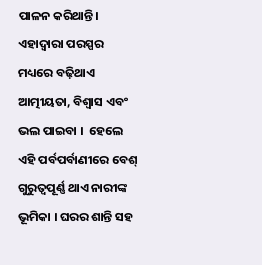ପାଳନ କରିଥାନ୍ତି। ଏହାଦ୍ବାରା ପରସ୍ପର ମଧ୍ୟରେ ବଢ଼ିଥାଏ ଆତ୍ମୀୟତା, ବିଶ୍ବାସ ଏବଂ ଭଲ ପାଇବା ।  ହେଲେ ଏହି ପର୍ବପର୍ବାଣୀରେ ବେଶ୍ ଗୁରୁତ୍ବପୂର୍ଣ୍ଣ ଥାଏ ନାରୀଙ୍କ ଭୂମିକା । ଘରର ଶାନ୍ତି ସହ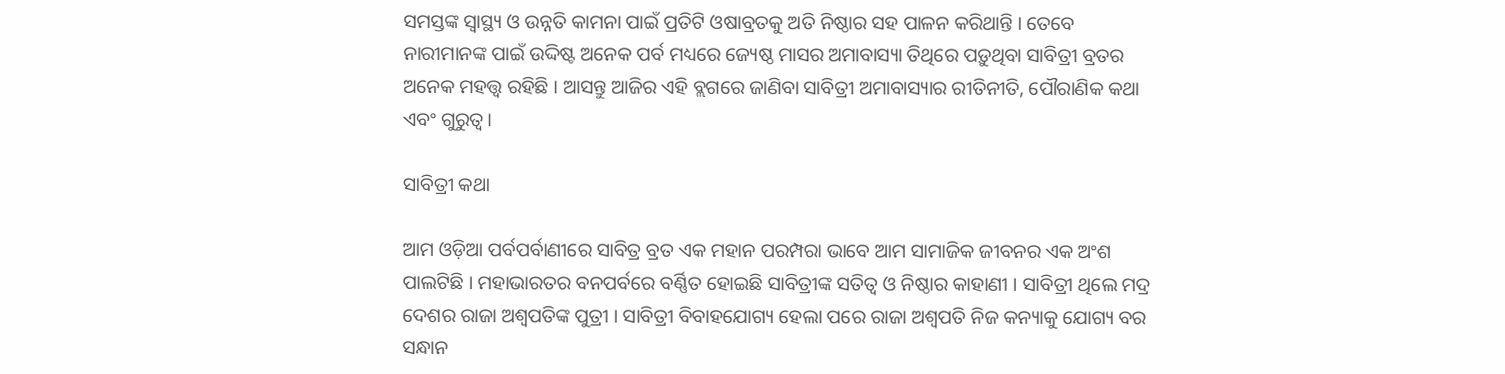ସମସ୍ତଙ୍କ ସ୍ବାସ୍ଥ୍ୟ ଓ ଉନ୍ନତି କାମନା ପାଇଁ ପ୍ରତିଟି ଓଷାବ୍ରତକୁ ଅତି ନିଷ୍ଠାର ସହ ପାଳନ କରିଥାନ୍ତି । ତେବେ ନାରୀମାନଙ୍କ ପାଇଁ ଉଦ୍ଦିଷ୍ଟ ଅନେକ ପର୍ବ ମଧ୍ୟରେ ଜ୍ୟେଷ୍ଠ ମାସର ଅମାବାସ୍ୟା ତିଥିରେ ପଡ଼ୁଥିବା ସାବିତ୍ରୀ ବ୍ରତର ଅନେକ ମହତ୍ତ୍ବ ରହିଛି । ଆସନ୍ତୁ ଆଜିର ଏହି ବ୍ଲଗରେ ଜାଣିବା ସାବିତ୍ରୀ ଅମାବାସ୍ୟାର ରୀତିନୀତି, ପୌରାଣିକ କଥା ଏବଂ ଗୁରୁତ୍ବ।

ସାବିତ୍ରୀ କଥା

ଆମ ଓଡ଼ିଆ ପର୍ବପର୍ବାଣୀରେ ସାବିତ୍ର ବ୍ରତ ଏକ ମହାନ ପରମ୍ପରା ଭାବେ ଆମ ସାମାଜିକ ଜୀବନର ଏକ ଅଂଶ ପାଲଟିଛି । ମହାଭାରତର ବନପର୍ବରେ ବର୍ଣ୍ଣିତ ହୋଇଛି ସାବିତ୍ରୀଙ୍କ ସତିତ୍ବ ଓ ନିଷ୍ଠାର କାହାଣୀ । ସାବିତ୍ରୀ ଥିଲେ ମଦ୍ର ଦେଶର ରାଜା ଅଶ୍ବପତିଙ୍କ ପୁତ୍ରୀ । ସାବିତ୍ରୀ ବିବାହଯୋଗ୍ୟ ହେଲା ପରେ ରାଜା ଅଶ୍ବପତି ନିଜ କନ୍ୟାକୁ ଯୋଗ୍ୟ ବର ସନ୍ଧାନ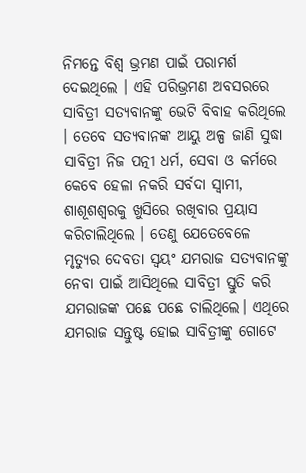ନିମନ୍ତେ ବିଶ୍ବ ଭ୍ରମଣ ପାଇଁ ପରାମର୍ଶ ଦେଇଥିଲେ । ଏହି ପରିଭ୍ରମଣ ଅବସରରେ ସାବିତ୍ରୀ ସତ୍ୟବାନଙ୍କୁ ଭେଟି ବିବାହ କରିଥିଲେ । ତେବେ ସତ୍ୟବାନଙ୍କ ଆୟୁ ଅଳ୍ପ ଜାଣି ସୁଦ୍ଧା ସାବିତ୍ରୀ ନିଜ ପତ୍ନୀ ଧର୍ମ, ସେବା ଓ କର୍ମରେ କେବେ ହେଳା ନକରି ସର୍ବଦା ସ୍ବାମୀ, ଶାଶୂଶଶ୍ବରକୁ ଖୁସିରେ ରଖିବାର ପ୍ରୟାସ କରିଚାଲିଥିଲେ । ତେଣୁ ଯେତେବେଳେ ମୃତ୍ୟୁର ଦେବତା ସ୍ବୟଂ ଯମରାଜ ସତ୍ୟବାନଙ୍କୁ ନେବା ପାଇଁ ଆସିଥିଲେ ସାବିତ୍ରୀ ସ୍ତୁତି କରି ଯମରାଜଙ୍କ ପଛେ ପଛେ ଚାଲିଥିଲେ। ଏଥିରେ ଯମରାଜ ସନ୍ତୁଷ୍ଟ ହୋଇ ସାବିତ୍ରୀଙ୍କୁ ଗୋଟେ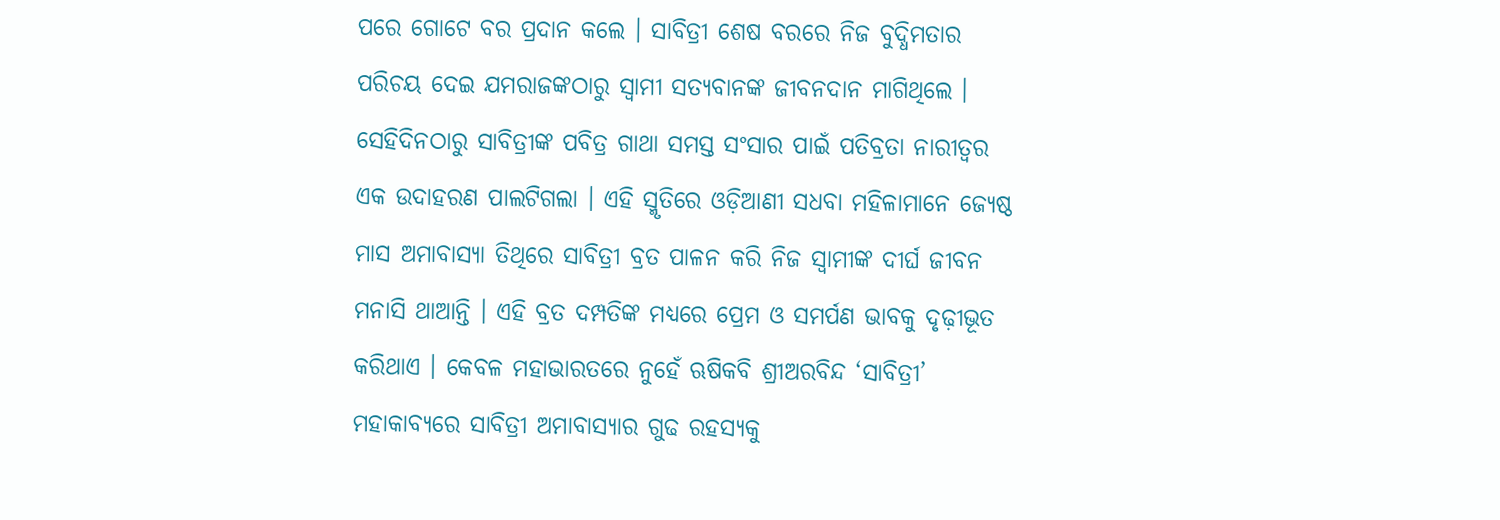ପରେ ଗୋଟେ ବର ପ୍ରଦାନ କଲେ । ସାବିତ୍ରୀ ଶେଷ ବରରେ ନିଜ ବୁଦ୍ଧିମତାର ପରିଚୟ ଦେଇ ଯମରାଜଙ୍କଠାରୁ ସ୍ବାମୀ ସତ୍ୟବାନଙ୍କ ଜୀବନଦାନ ମାଗିଥିଲେ । ସେହିଦିନଠାରୁ ସାବିତ୍ରୀଙ୍କ ପବିତ୍ର ଗାଥା ସମସ୍ତ ସଂସାର ପାଇଁ ପତିବ୍ରତା ନାରୀତ୍ୱର ଏକ ଉଦାହରଣ ପାଲଟିଗଲା । ଏହି ସ୍ମୃତିରେ ଓଡ଼ିଆଣୀ ସଧବା ମହିଳାମାନେ ଜ୍ୟେଷ୍ଠ ମାସ ଅମାବାସ୍ୟା ତିଥିରେ ସାବିତ୍ରୀ ବ୍ରତ ପାଳନ କରି ନିଜ ସ୍ବାମୀଙ୍କ ଦୀର୍ଘ ଜୀବନ ମନାସି ଥାଆନ୍ତି । ଏହି ବ୍ରତ ଦମ୍ପତିଙ୍କ ମଧ୍ୟରେ ପ୍ରେମ ଓ ସମର୍ପଣ ଭାବକୁ ଦୃଢ଼ୀଭୂତ କରିଥାଏ । କେବଳ ମହାଭାରତରେ ନୁହେଁ ଋଷିକବି ଶ୍ରୀଅରବିନ୍ଦ ‘ସାବିତ୍ରୀ’ ମହାକାବ୍ୟରେ ସାବିତ୍ରୀ ଅମାବାସ୍ୟାର ଗୁଢ ରହସ୍ୟକୁ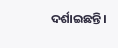ଦର୍ଶାଇଛନ୍ତି।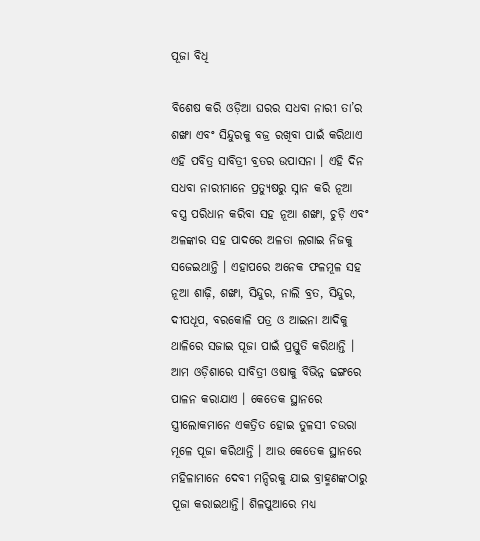ପୂଜା ବିଧି

ବିଶେଷ କରି ଓଡ଼ିଆ ଘରର ସଧବା ନାରୀ ତା’ର ଶଙ୍ଖା ଏବଂ ସିନ୍ଦୁରକୁ ବଜ୍ର ରଖିବା ପାଇଁ କରିଥାଏ ଏହି ପବିତ୍ର ସାବିତ୍ରୀ ବ୍ରତର ଉପାସନା । ଏହି ଦିନ ସଧବା ନାରୀମାନେ ପ୍ରତ୍ୟୁଷରୁ ସ୍ନାନ କରି ନୂଆ ବସ୍ତ୍ର ପରିଧାନ କରିବା ସହ ନୂଆ ଶଙ୍ଖା, ଚୁଡ଼ି ଏବଂ ଅଳଙ୍କାର ସହ ପାଦରେ ଅଳତା ଲଗାଇ ନିଜକୁ ସଜେଇଥାନ୍ତି । ଏହାପରେ ଅନେକ ଫଳମୂଳ ସହ ନୂଆ ଶାଢ଼ି, ଶଙ୍ଖା, ସିନ୍ଦୁର, ନାଲି ବ୍ରତ, ସିନ୍ଦୁର, ଦୀପଧୂପ, ବରକୋଳି ପତ୍ର ଓ ଆଇନା ଆଦିକୁ ଥାଳିରେ ସଜାଇ ପୂଜା ପାଇଁ ପ୍ରସ୍ତୁତି କରିଥାନ୍ତି । ଆମ ଓଡ଼ିଶାରେ ସାବିତ୍ରୀ ଓଷାକୁ ବିଭିନ୍ନ ଢଙ୍ଗରେ ପାଳନ କରାଯାଏ । କେତେକ ସ୍ଥାନରେ ସ୍ତ୍ରୀଲୋକମାନେ ଏକତ୍ରିତ ହୋଇ ତୁଳସୀ ଚଉରା ମୂଳେ ପୂଜା କରିଥାନ୍ତି । ଆଉ କେତେକ ସ୍ଥାନରେ ମହିଳାମାନେ ଦେବୀ ମନ୍ଦିରକୁ ଯାଇ ବ୍ରାହ୍ମଣଙ୍କଠାରୁ ପୂଜା କରାଇଥାନ୍ତି। ଶିଳପୁଆରେ ମଧ୍ୟ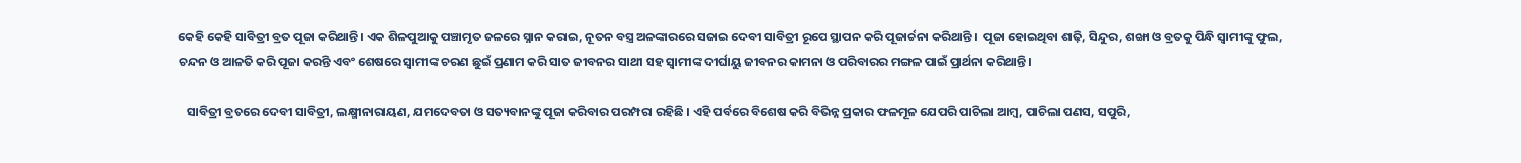କେହି କେହି ସାବିତ୍ରୀ ବ୍ରତ ପୂଜା କରିଥାନ୍ତି। ଏକ ଶିଳପୁଆକୁ ପଞ୍ଚାମୃତ ଜଳରେ ସ୍ନାନ କରାଇ, ନୂତନ ବସ୍ତ୍ର ଅଳଙ୍କାରରେ ସଜାଇ ଦେବୀ ସାବିତ୍ରୀ ରୂପେ ସ୍ଥାପନ କରି ପୂଜାର୍ଚ୍ଚନା କରିଥାନ୍ତି ।  ପୂଜା ହୋଇଥିବା ଶାଢ଼ି, ସିନ୍ଦୁର, ଶଙ୍ଖା ଓ ବ୍ରତକୁ ପିନ୍ଧି ସ୍ବାମୀଙ୍କୁ ଫୁଲ, ଚନ୍ଦନ ଓ ଆଳତି କରି ପୂଜା କରନ୍ତି ଏବଂ ଶେଷରେ ସ୍ବାମୀଙ୍କ ଚରଣ ଛୁଇଁ ପ୍ରଣାମ କରି ସାତ ଜୀବନର ସାଥୀ ସହ ସ୍ବାମୀଙ୍କ ଦୀର୍ଘାୟୁ ଜୀବନର କାମନା ଓ ପରିବାରର ମଙ୍ଗଳ ପାଇଁ ପ୍ରାର୍ଥନା କରିଥାନ୍ତି।

   ସାବିତ୍ରୀ ବ୍ରତରେ ଦେବୀ ସାବିତ୍ରୀ, ଲକ୍ଷ୍ମୀନାରାୟଣ, ଯମଦେବତା ଓ ସତ୍ୟବାନଙ୍କୁ ପୂଜା କରିବାର ପରମ୍ପରା ରହିଛି । ଏହି ପର୍ବରେ ବିଶେଷ କରି ବିଭିନ୍ନ ପ୍ରକାର ଫଳମୂଳ ଯେପରି ପାଚିଲା ଆମ୍ବ, ପାଚିଲା ପଣସ, ସପୁରି,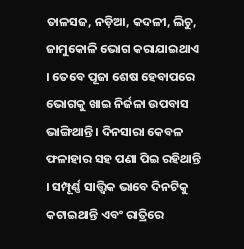ତାଳସଜ, ନଡ଼ିଆ, କଦଳୀ, ଲିଚୁ, ଜାମୁକୋଳି ଭୋଗ କରାଯାଇଥାଏ । ତେବେ ପୂଜା ଶେଷ ହେବାପରେ ଭୋଗକୁ ଖାଇ ନିର୍ଜଳା ଉପବାସ ଭାଙ୍ଗିଥାନ୍ତି । ଦିନସାରା କେବଳ ଫଳାହାର ସହ ପଣା ପିଇ ରହିଥାନ୍ତି । ସମ୍ପୂର୍ଣ୍ଣ ସାତ୍ତ୍ବିକ ଭାବେ ଦିନଟିକୁ କଟାଇଥାନ୍ତି ଏବଂ ରାତ୍ରିରେ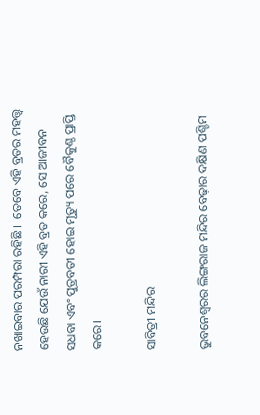ନଖାଇବାର ପରମ୍ପରା ରହିଛି ।  ତେବେ ଏହି ବ୍ରତର ମହତ୍ତ୍ବ ହେଉଛି ଯେଉଁ ନାରୀ ଏହି ବ୍ରତ କରେ, ସେ ଆଜୀବନ ସଧବା ଏବଂ ପୁତ୍ରବତୀ ହୋଇ ମୃତ୍ୟୁ ପରେ ବୈକୁଣ୍ଠ ପ୍ରାପ୍ତି କରେ।

ସାବିତ୍ରୀ ମନ୍ଦିର

ଭୁବନେଶ୍ବରର ଲିଙ୍ଗରାଜ ମନ୍ଦିର ବେଢ଼ାର ଦକ୍ଷିଣ ପଶ୍ଚିମ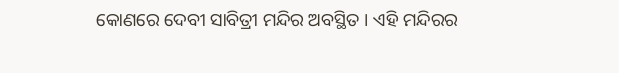କୋଣରେ ଦେବୀ ସାବିତ୍ରୀ ମନ୍ଦିର ଅବସ୍ଥିତ । ଏହି ମନ୍ଦିରର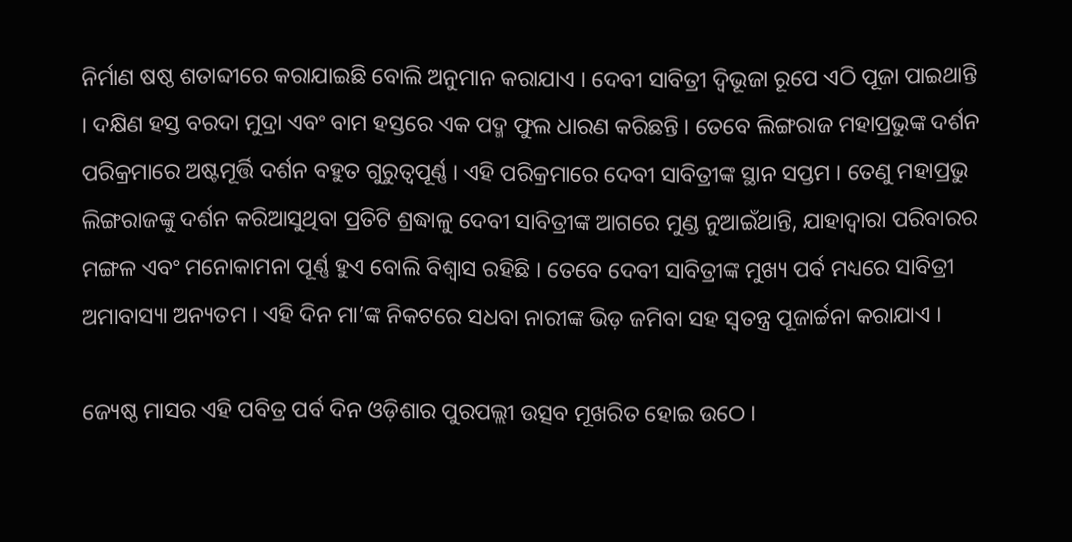ନିର୍ମାଣ ଷଷ୍ଠ ଶତାବ୍ଦୀରେ କରାଯାଇଛି ବୋଲି ଅନୁମାନ କରାଯାଏ । ଦେବୀ ସାବିତ୍ରୀ ଦ୍ବିଭୂଜା ରୂପେ ଏଠି ପୂଜା ପାଇଥାନ୍ତି । ଦକ୍ଷିଣ ହସ୍ତ ବରଦା ମୁଦ୍ରା ଏବଂ ବାମ ହସ୍ତରେ ଏକ ପଦ୍ମ ଫୁଲ ଧାରଣ କରିଛନ୍ତି । ତେବେ ଲିଙ୍ଗରାଜ ମହାପ୍ରଭୁଙ୍କ ଦର୍ଶନ ପରିକ୍ରମାରେ ଅଷ୍ଟମୂର୍ତ୍ତି ଦର୍ଶନ ବହୁତ ଗୁରୁତ୍ବପୂର୍ଣ୍ଣ । ଏହି ପରିକ୍ରମାରେ ଦେବୀ ସାବିତ୍ରୀଙ୍କ ସ୍ଥାନ ସପ୍ତମ । ତେଣୁ ମହାପ୍ରଭୁ ଲିଙ୍ଗରାଜଙ୍କୁ ଦର୍ଶନ କରିଆସୁଥିବା ପ୍ରତିଟି ଶ୍ରଦ୍ଧାଳୁ ଦେବୀ ସାବିତ୍ରୀଙ୍କ ଆଗରେ ମୁଣ୍ଡ ନୁଆଇଁଥାନ୍ତି, ଯାହାଦ୍ବାରା ପରିବାରର ମଙ୍ଗଳ ଏବଂ ମନୋକାମନା ପୂର୍ଣ୍ଣ ହୁଏ ବୋଲି ବିଶ୍ବାସ ରହିଛି । ତେବେ ଦେବୀ ସାବିତ୍ରୀଙ୍କ ମୁଖ୍ୟ ପର୍ବ ମଧ୍ୟରେ ସାବିତ୍ରୀ ଅମାବାସ୍ୟା ଅନ୍ୟତମ । ଏହି ଦିନ ମା’ଙ୍କ ନିକଟରେ ସଧବା ନାରୀଙ୍କ ଭିଡ଼ ଜମିବା ସହ ସ୍ବତନ୍ତ୍ର ପୂଜାର୍ଚ୍ଚନା କରାଯାଏ ।

ଜ୍ୟେଷ୍ଠ ମାସର ଏହି ପବିତ୍ର ପର୍ବ ଦିନ ଓଡ଼ିଶାର ପୁରପଲ୍ଲୀ ଉତ୍ସବ ମୂଖରିତ ହୋଇ ଉଠେ ।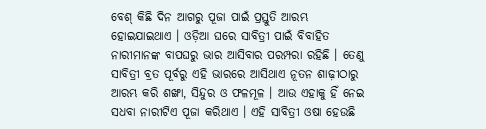ବେଶ୍ କିଛି ଦିନ ଆଗରୁ ପୂଜା ପାଇଁ ପ୍ରସ୍ତୁତି ଆରମ୍ଭ ହୋଇଯାଇଥାଏ । ଓଡ଼ିଆ ଘରେ ସାବିତ୍ରୀ ପାଇଁ ବିବାହିତ ନାରୀମାନଙ୍କ ବାପଘରୁ ଭାର ଆସିବାର ପରମ୍ପରା ରହିଛି । ତେଣୁ ସାବିତ୍ରୀ ବ୍ରତ ପୂର୍ବରୁ ଏହି ଭାରରେ ଆସିଥାଏ ନୂତନ ଶାଢ଼ୀଠାରୁ ଆରମ୍ଭ କରି ଶଙ୍ଖା, ସିନ୍ଦୁର ଓ ଫଳମୂଳ । ଆଉ ଏହାକୁ ହିଁ ନେଇ ସଧବା ନାରୀଟିଏ ପୂଜା କରିଥାଏ । ଏହି ସାବିତ୍ରୀ ଓଷା ହେଉଛି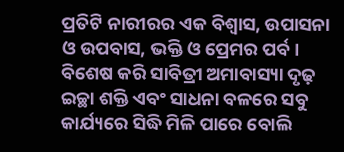ପ୍ରତିଟି ନାରୀରର ଏକ ବିଶ୍ବାସ, ଉପାସନା ଓ ଉପବାସ, ଭକ୍ତି ଓ ପ୍ରେମର ପର୍ବ। ବିଶେଷ କରି ସାବିତ୍ରୀ ଅମାବାସ୍ୟା ଦୃଢ଼ ଇଚ୍ଛା ଶକ୍ତି ଏବଂ ସାଧନା ବଳରେ ସବୁ କାର୍ଯ୍ୟରେ ସିଦ୍ଧି ମିଳି ପାରେ ବୋଲି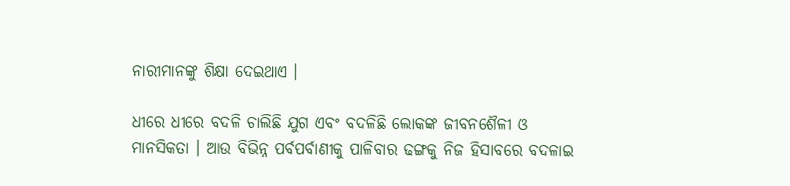ନାରୀମାନଙ୍କୁ ଶିକ୍ଷା ଦେଇଥାଏ ।

ଧୀରେ ଧୀରେ ବଦଳି ଚାଲିଛି ଯୁଗ ଏବଂ ବଦଳିଛି ଲୋକଙ୍କ ଜୀବନଶୈଳୀ ଓ ମାନସିକତା । ଆଉ ବିଭିନ୍ନ ପର୍ବପର୍ବାଣୀକୁ ପାଳିବାର ଢଙ୍ଗକୁ ନିଜ ହିସାବରେ ବଦଳାଇ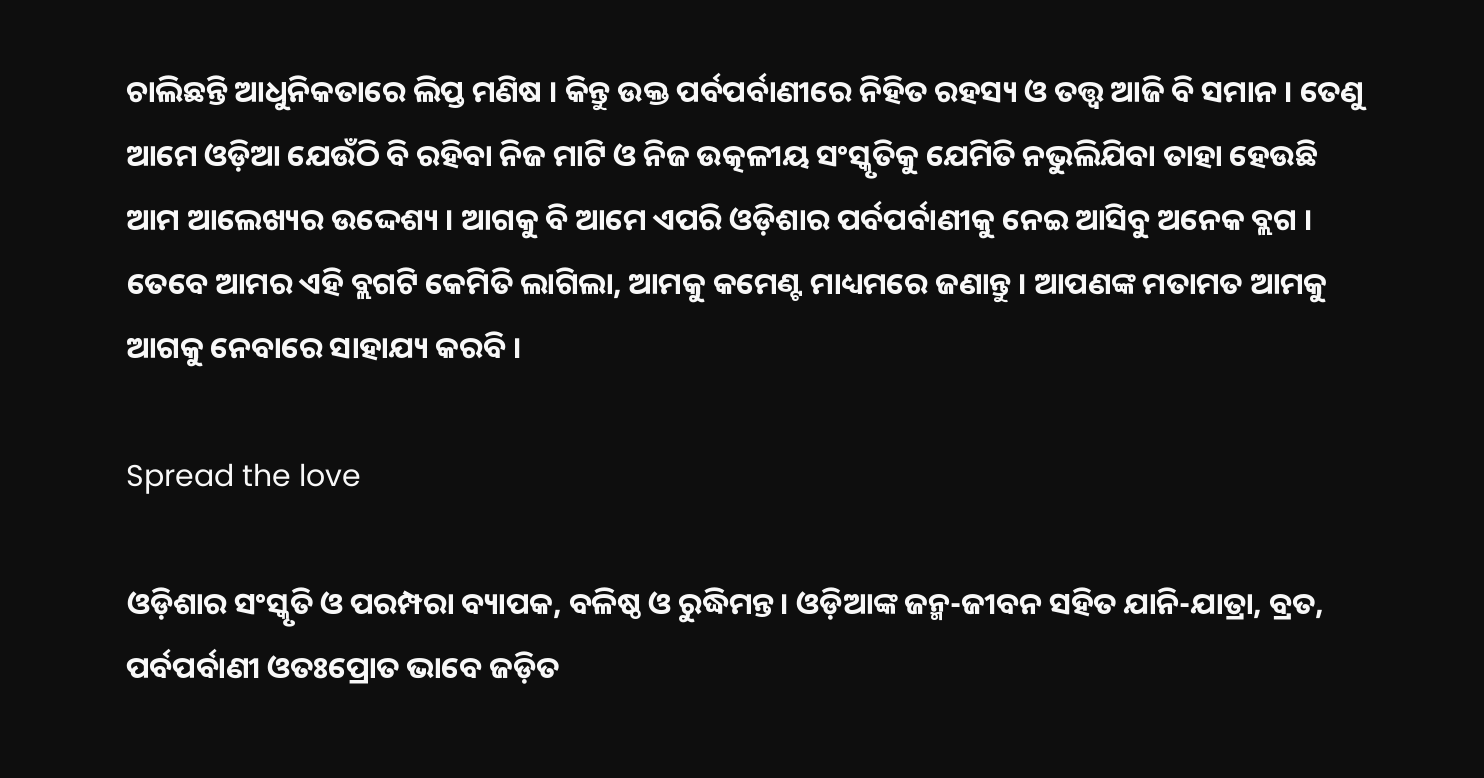ଚାଲିଛନ୍ତି ଆଧୁନିକତାରେ ଲିପ୍ତ ମଣିଷ । କିନ୍ତୁ ଉକ୍ତ ପର୍ବପର୍ବାଣୀରେ ନିହିତ ରହସ୍ୟ ଓ ତତ୍ତ୍ବ ଆଜି ବି ସମାନ । ତେଣୁ ଆମେ ଓଡ଼ିଆ ଯେଉଁଠି ବି ରହିବା ନିଜ ମାଟି ଓ ନିଜ ଉତ୍କଳୀୟ ସଂସ୍କୃତିକୁ ଯେମିତି ନଭୁଲିଯିବା ତାହା ହେଉଛି ଆମ ଆଲେଖ୍ୟର ଉଦ୍ଦେଶ୍ୟ । ଆଗକୁ ବି ଆମେ ଏପରି ଓଡ଼ିଶାର ପର୍ବପର୍ବାଣୀକୁ ନେଇ ଆସିବୁ ଅନେକ ବ୍ଲଗ । ତେବେ ଆମର ଏହି ବ୍ଲଗଟି କେମିତି ଲାଗିଲା, ଆମକୁ କମେଣ୍ଟ ମାଧ୍ୟମରେ ଜଣାନ୍ତୁ । ଆପଣଙ୍କ ମତାମତ ଆମକୁ ଆଗକୁ ନେବାରେ ସାହାଯ୍ୟ କରବି ।

Spread the love

ଓଡ଼ିଶାର ସଂସ୍କୃତି ଓ ପରମ୍ପରା ବ୍ୟାପକ, ବଳିଷ୍ଠ ଓ ରୁଦ୍ଧିମନ୍ତ। ଓଡ଼ିଆଙ୍କ ଜନ୍ମ-ଜୀବନ ସହିତ ଯାନି-ଯାତ୍ରା, ବ୍ରତ, ପର୍ବପର୍ବାଣୀ ଓତଃପ୍ରୋତ ଭାବେ ଜଡ଼ିତ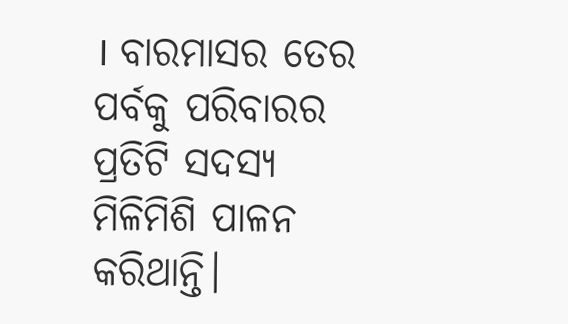। ବାରମାସର ତେର ପର୍ବକୁ ପରିବାରର ପ୍ରତିଟି ସଦସ୍ୟ ମିଳିମିଶି ପାଳନ କରିଥାନ୍ତି।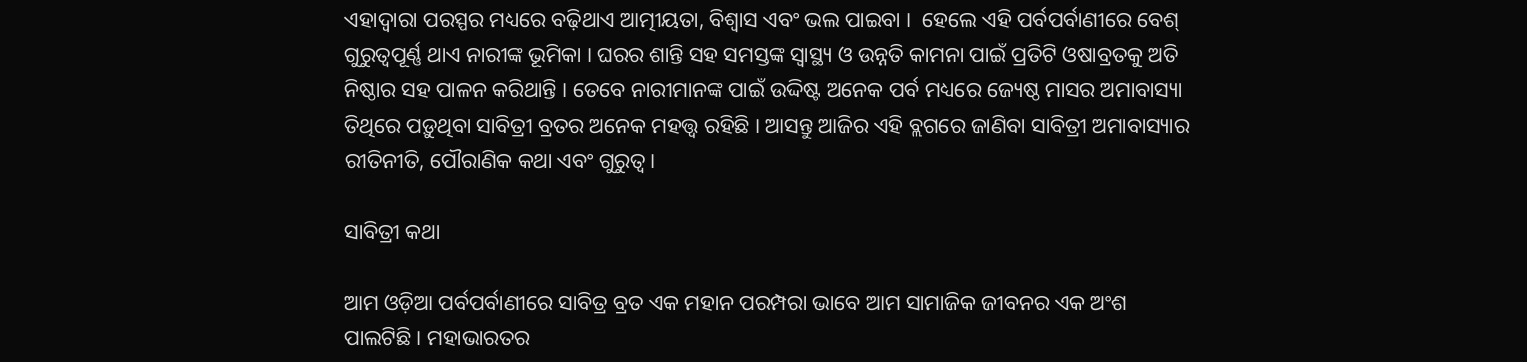ଏହାଦ୍ବାରା ପରସ୍ପର ମଧ୍ୟରେ ବଢ଼ିଥାଏ ଆତ୍ମୀୟତା, ବିଶ୍ବାସ ଏବଂ ଭଲ ପାଇବା ।  ହେଲେ ଏହି ପର୍ବପର୍ବାଣୀରେ ବେଶ୍ ଗୁରୁତ୍ବପୂର୍ଣ୍ଣ ଥାଏ ନାରୀଙ୍କ ଭୂମିକା । ଘରର ଶାନ୍ତି ସହ ସମସ୍ତଙ୍କ ସ୍ବାସ୍ଥ୍ୟ ଓ ଉନ୍ନତି କାମନା ପାଇଁ ପ୍ରତିଟି ଓଷାବ୍ରତକୁ ଅତି ନିଷ୍ଠାର ସହ ପାଳନ କରିଥାନ୍ତି । ତେବେ ନାରୀମାନଙ୍କ ପାଇଁ ଉଦ୍ଦିଷ୍ଟ ଅନେକ ପର୍ବ ମଧ୍ୟରେ ଜ୍ୟେଷ୍ଠ ମାସର ଅମାବାସ୍ୟା ତିଥିରେ ପଡ଼ୁଥିବା ସାବିତ୍ରୀ ବ୍ରତର ଅନେକ ମହତ୍ତ୍ବ ରହିଛି । ଆସନ୍ତୁ ଆଜିର ଏହି ବ୍ଲଗରେ ଜାଣିବା ସାବିତ୍ରୀ ଅମାବାସ୍ୟାର ରୀତିନୀତି, ପୌରାଣିକ କଥା ଏବଂ ଗୁରୁତ୍ବ।

ସାବିତ୍ରୀ କଥା

ଆମ ଓଡ଼ିଆ ପର୍ବପର୍ବାଣୀରେ ସାବିତ୍ର ବ୍ରତ ଏକ ମହାନ ପରମ୍ପରା ଭାବେ ଆମ ସାମାଜିକ ଜୀବନର ଏକ ଅଂଶ ପାଲଟିଛି । ମହାଭାରତର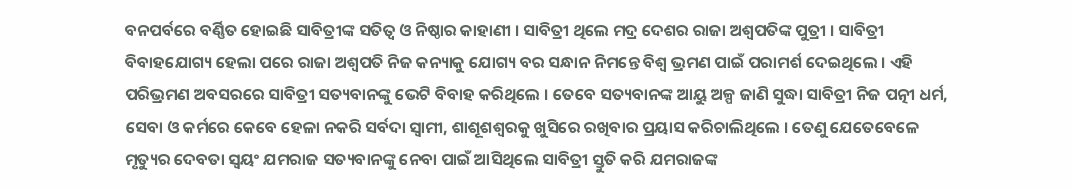ବନପର୍ବରେ ବର୍ଣ୍ଣିତ ହୋଇଛି ସାବିତ୍ରୀଙ୍କ ସତିତ୍ବ ଓ ନିଷ୍ଠାର କାହାଣୀ । ସାବିତ୍ରୀ ଥିଲେ ମଦ୍ର ଦେଶର ରାଜା ଅଶ୍ବପତିଙ୍କ ପୁତ୍ରୀ । ସାବିତ୍ରୀ ବିବାହଯୋଗ୍ୟ ହେଲା ପରେ ରାଜା ଅଶ୍ବପତି ନିଜ କନ୍ୟାକୁ ଯୋଗ୍ୟ ବର ସନ୍ଧାନ ନିମନ୍ତେ ବିଶ୍ବ ଭ୍ରମଣ ପାଇଁ ପରାମର୍ଶ ଦେଇଥିଲେ । ଏହି ପରିଭ୍ରମଣ ଅବସରରେ ସାବିତ୍ରୀ ସତ୍ୟବାନଙ୍କୁ ଭେଟି ବିବାହ କରିଥିଲେ । ତେବେ ସତ୍ୟବାନଙ୍କ ଆୟୁ ଅଳ୍ପ ଜାଣି ସୁଦ୍ଧା ସାବିତ୍ରୀ ନିଜ ପତ୍ନୀ ଧର୍ମ, ସେବା ଓ କର୍ମରେ କେବେ ହେଳା ନକରି ସର୍ବଦା ସ୍ବାମୀ, ଶାଶୂଶଶ୍ବରକୁ ଖୁସିରେ ରଖିବାର ପ୍ରୟାସ କରିଚାଲିଥିଲେ । ତେଣୁ ଯେତେବେଳେ ମୃତ୍ୟୁର ଦେବତା ସ୍ବୟଂ ଯମରାଜ ସତ୍ୟବାନଙ୍କୁ ନେବା ପାଇଁ ଆସିଥିଲେ ସାବିତ୍ରୀ ସ୍ତୁତି କରି ଯମରାଜଙ୍କ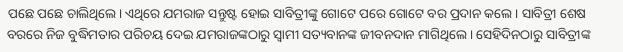ପଛେ ପଛେ ଚାଲିଥିଲେ। ଏଥିରେ ଯମରାଜ ସନ୍ତୁଷ୍ଟ ହୋଇ ସାବିତ୍ରୀଙ୍କୁ ଗୋଟେ ପରେ ଗୋଟେ ବର ପ୍ରଦାନ କଲେ । ସାବିତ୍ରୀ ଶେଷ ବରରେ ନିଜ ବୁଦ୍ଧିମତାର ପରିଚୟ ଦେଇ ଯମରାଜଙ୍କଠାରୁ ସ୍ବାମୀ ସତ୍ୟବାନଙ୍କ ଜୀବନଦାନ ମାଗିଥିଲେ । ସେହିଦିନଠାରୁ ସାବିତ୍ରୀଙ୍କ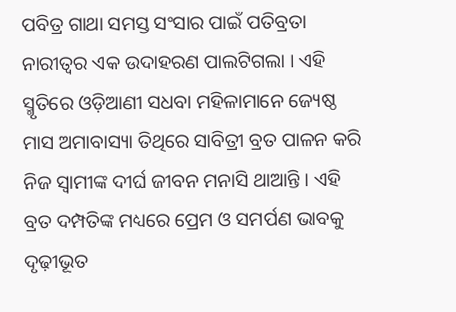ପବିତ୍ର ଗାଥା ସମସ୍ତ ସଂସାର ପାଇଁ ପତିବ୍ରତା ନାରୀତ୍ୱର ଏକ ଉଦାହରଣ ପାଲଟିଗଲା । ଏହି ସ୍ମୃତିରେ ଓଡ଼ିଆଣୀ ସଧବା ମହିଳାମାନେ ଜ୍ୟେଷ୍ଠ ମାସ ଅମାବାସ୍ୟା ତିଥିରେ ସାବିତ୍ରୀ ବ୍ରତ ପାଳନ କରି ନିଜ ସ୍ବାମୀଙ୍କ ଦୀର୍ଘ ଜୀବନ ମନାସି ଥାଆନ୍ତି । ଏହି ବ୍ରତ ଦମ୍ପତିଙ୍କ ମଧ୍ୟରେ ପ୍ରେମ ଓ ସମର୍ପଣ ଭାବକୁ ଦୃଢ଼ୀଭୂତ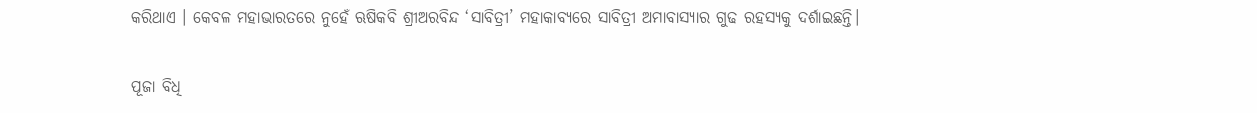କରିଥାଏ । କେବଳ ମହାଭାରତରେ ନୁହେଁ ଋଷିକବି ଶ୍ରୀଅରବିନ୍ଦ ‘ସାବିତ୍ରୀ’ ମହାକାବ୍ୟରେ ସାବିତ୍ରୀ ଅମାବାସ୍ୟାର ଗୁଢ ରହସ୍ୟକୁ ଦର୍ଶାଇଛନ୍ତି।

ପୂଜା ବିଧି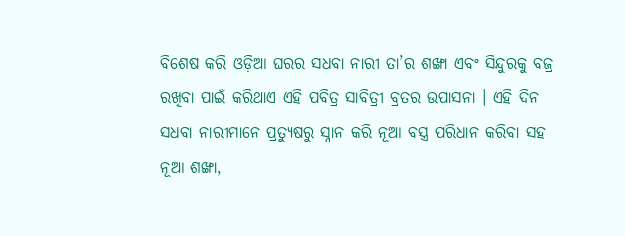ବିଶେଷ କରି ଓଡ଼ିଆ ଘରର ସଧବା ନାରୀ ତା’ର ଶଙ୍ଖା ଏବଂ ସିନ୍ଦୁରକୁ ବଜ୍ର ରଖିବା ପାଇଁ କରିଥାଏ ଏହି ପବିତ୍ର ସାବିତ୍ରୀ ବ୍ରତର ଉପାସନା । ଏହି ଦିନ ସଧବା ନାରୀମାନେ ପ୍ରତ୍ୟୁଷରୁ ସ୍ନାନ କରି ନୂଆ ବସ୍ତ୍ର ପରିଧାନ କରିବା ସହ ନୂଆ ଶଙ୍ଖା,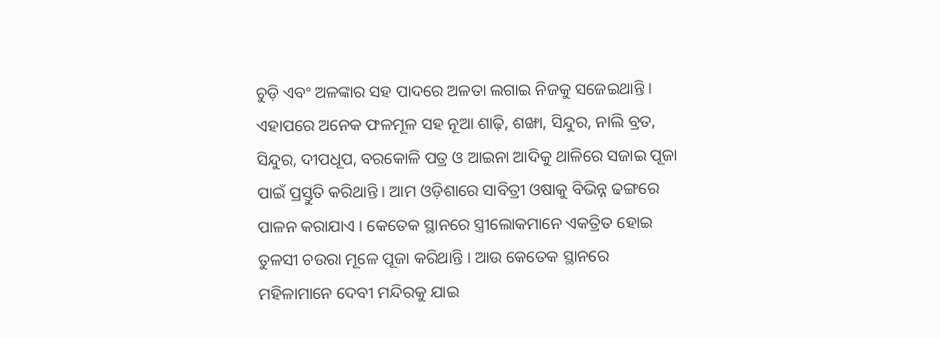ଚୁଡ଼ି ଏବଂ ଅଳଙ୍କାର ସହ ପାଦରେ ଅଳତା ଲଗାଇ ନିଜକୁ ସଜେଇଥାନ୍ତି । ଏହାପରେ ଅନେକ ଫଳମୂଳ ସହ ନୂଆ ଶାଢ଼ି, ଶଙ୍ଖା, ସିନ୍ଦୁର, ନାଲି ବ୍ରତ, ସିନ୍ଦୁର, ଦୀପଧୂପ, ବରକୋଳି ପତ୍ର ଓ ଆଇନା ଆଦିକୁ ଥାଳିରେ ସଜାଇ ପୂଜା ପାଇଁ ପ୍ରସ୍ତୁତି କରିଥାନ୍ତି । ଆମ ଓଡ଼ିଶାରେ ସାବିତ୍ରୀ ଓଷାକୁ ବିଭିନ୍ନ ଢଙ୍ଗରେ ପାଳନ କରାଯାଏ । କେତେକ ସ୍ଥାନରେ ସ୍ତ୍ରୀଲୋକମାନେ ଏକତ୍ରିତ ହୋଇ ତୁଳସୀ ଚଉରା ମୂଳେ ପୂଜା କରିଥାନ୍ତି । ଆଉ କେତେକ ସ୍ଥାନରେ ମହିଳାମାନେ ଦେବୀ ମନ୍ଦିରକୁ ଯାଇ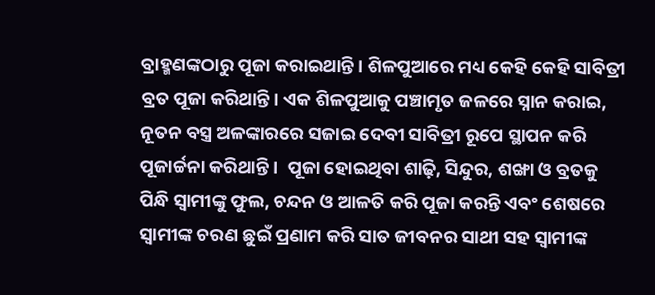ବ୍ରାହ୍ମଣଙ୍କଠାରୁ ପୂଜା କରାଇଥାନ୍ତି। ଶିଳପୁଆରେ ମଧ୍ୟ କେହି କେହି ସାବିତ୍ରୀ ବ୍ରତ ପୂଜା କରିଥାନ୍ତି। ଏକ ଶିଳପୁଆକୁ ପଞ୍ଚାମୃତ ଜଳରେ ସ୍ନାନ କରାଇ, ନୂତନ ବସ୍ତ୍ର ଅଳଙ୍କାରରେ ସଜାଇ ଦେବୀ ସାବିତ୍ରୀ ରୂପେ ସ୍ଥାପନ କରି ପୂଜାର୍ଚ୍ଚନା କରିଥାନ୍ତି ।  ପୂଜା ହୋଇଥିବା ଶାଢ଼ି, ସିନ୍ଦୁର, ଶଙ୍ଖା ଓ ବ୍ରତକୁ ପିନ୍ଧି ସ୍ବାମୀଙ୍କୁ ଫୁଲ, ଚନ୍ଦନ ଓ ଆଳତି କରି ପୂଜା କରନ୍ତି ଏବଂ ଶେଷରେ ସ୍ବାମୀଙ୍କ ଚରଣ ଛୁଇଁ ପ୍ରଣାମ କରି ସାତ ଜୀବନର ସାଥୀ ସହ ସ୍ବାମୀଙ୍କ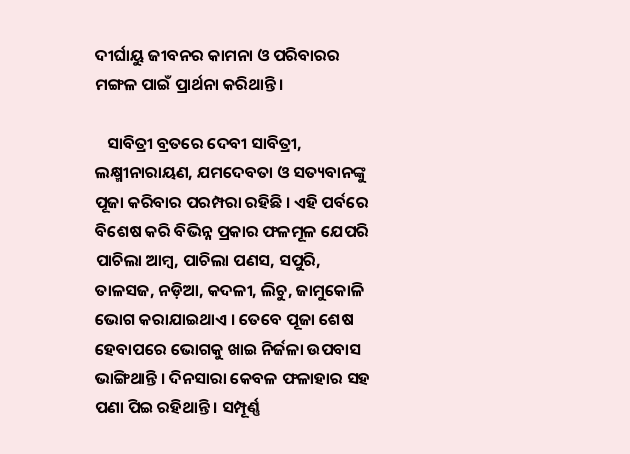ଦୀର୍ଘାୟୁ ଜୀବନର କାମନା ଓ ପରିବାରର ମଙ୍ଗଳ ପାଇଁ ପ୍ରାର୍ଥନା କରିଥାନ୍ତି।

   ସାବିତ୍ରୀ ବ୍ରତରେ ଦେବୀ ସାବିତ୍ରୀ, ଲକ୍ଷ୍ମୀନାରାୟଣ, ଯମଦେବତା ଓ ସତ୍ୟବାନଙ୍କୁ ପୂଜା କରିବାର ପରମ୍ପରା ରହିଛି । ଏହି ପର୍ବରେ ବିଶେଷ କରି ବିଭିନ୍ନ ପ୍ରକାର ଫଳମୂଳ ଯେପରି ପାଚିଲା ଆମ୍ବ, ପାଚିଲା ପଣସ, ସପୁରି, ତାଳସଜ, ନଡ଼ିଆ, କଦଳୀ, ଲିଚୁ, ଜାମୁକୋଳି ଭୋଗ କରାଯାଇଥାଏ । ତେବେ ପୂଜା ଶେଷ ହେବାପରେ ଭୋଗକୁ ଖାଇ ନିର୍ଜଳା ଉପବାସ ଭାଙ୍ଗିଥାନ୍ତି । ଦିନସାରା କେବଳ ଫଳାହାର ସହ ପଣା ପିଇ ରହିଥାନ୍ତି । ସମ୍ପୂର୍ଣ୍ଣ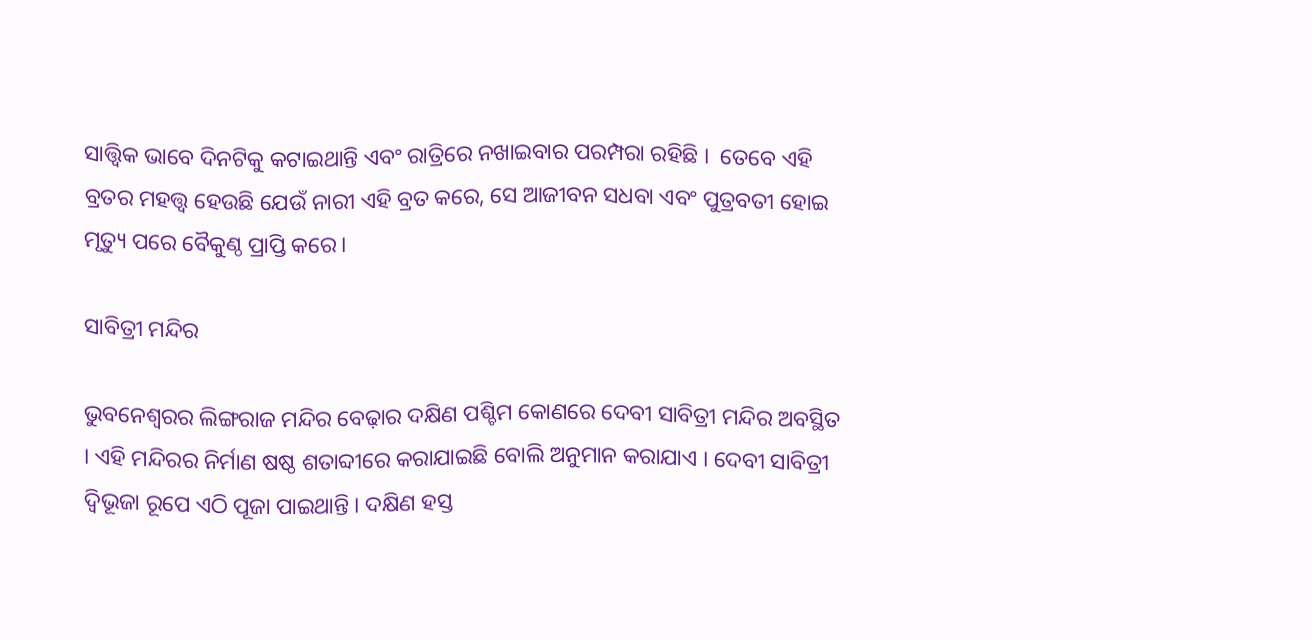ସାତ୍ତ୍ବିକ ଭାବେ ଦିନଟିକୁ କଟାଇଥାନ୍ତି ଏବଂ ରାତ୍ରିରେ ନଖାଇବାର ପରମ୍ପରା ରହିଛି ।  ତେବେ ଏହି ବ୍ରତର ମହତ୍ତ୍ବ ହେଉଛି ଯେଉଁ ନାରୀ ଏହି ବ୍ରତ କରେ, ସେ ଆଜୀବନ ସଧବା ଏବଂ ପୁତ୍ରବତୀ ହୋଇ ମୃତ୍ୟୁ ପରେ ବୈକୁଣ୍ଠ ପ୍ରାପ୍ତି କରେ।

ସାବିତ୍ରୀ ମନ୍ଦିର

ଭୁବନେଶ୍ବରର ଲିଙ୍ଗରାଜ ମନ୍ଦିର ବେଢ଼ାର ଦକ୍ଷିଣ ପଶ୍ଚିମ କୋଣରେ ଦେବୀ ସାବିତ୍ରୀ ମନ୍ଦିର ଅବସ୍ଥିତ । ଏହି ମନ୍ଦିରର ନିର୍ମାଣ ଷଷ୍ଠ ଶତାବ୍ଦୀରେ କରାଯାଇଛି ବୋଲି ଅନୁମାନ କରାଯାଏ । ଦେବୀ ସାବିତ୍ରୀ ଦ୍ବିଭୂଜା ରୂପେ ଏଠି ପୂଜା ପାଇଥାନ୍ତି । ଦକ୍ଷିଣ ହସ୍ତ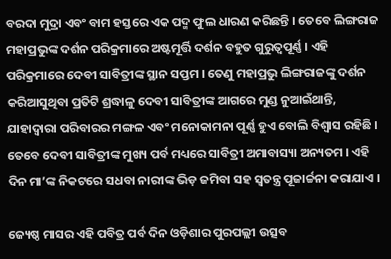ବରଦା ମୁଦ୍ରା ଏବଂ ବାମ ହସ୍ତରେ ଏକ ପଦ୍ମ ଫୁଲ ଧାରଣ କରିଛନ୍ତି । ତେବେ ଲିଙ୍ଗରାଜ ମହାପ୍ରଭୁଙ୍କ ଦର୍ଶନ ପରିକ୍ରମାରେ ଅଷ୍ଟମୂର୍ତ୍ତି ଦର୍ଶନ ବହୁତ ଗୁରୁତ୍ବପୂର୍ଣ୍ଣ । ଏହି ପରିକ୍ରମାରେ ଦେବୀ ସାବିତ୍ରୀଙ୍କ ସ୍ଥାନ ସପ୍ତମ । ତେଣୁ ମହାପ୍ରଭୁ ଲିଙ୍ଗରାଜଙ୍କୁ ଦର୍ଶନ କରିଆସୁଥିବା ପ୍ରତିଟି ଶ୍ରଦ୍ଧାଳୁ ଦେବୀ ସାବିତ୍ରୀଙ୍କ ଆଗରେ ମୁଣ୍ଡ ନୁଆଇଁଥାନ୍ତି, ଯାହାଦ୍ବାରା ପରିବାରର ମଙ୍ଗଳ ଏବଂ ମନୋକାମନା ପୂର୍ଣ୍ଣ ହୁଏ ବୋଲି ବିଶ୍ବାସ ରହିଛି । ତେବେ ଦେବୀ ସାବିତ୍ରୀଙ୍କ ମୁଖ୍ୟ ପର୍ବ ମଧ୍ୟରେ ସାବିତ୍ରୀ ଅମାବାସ୍ୟା ଅନ୍ୟତମ । ଏହି ଦିନ ମା’ଙ୍କ ନିକଟରେ ସଧବା ନାରୀଙ୍କ ଭିଡ଼ ଜମିବା ସହ ସ୍ବତନ୍ତ୍ର ପୂଜାର୍ଚ୍ଚନା କରାଯାଏ ।

ଜ୍ୟେଷ୍ଠ ମାସର ଏହି ପବିତ୍ର ପର୍ବ ଦିନ ଓଡ଼ିଶାର ପୁରପଲ୍ଲୀ ଉତ୍ସବ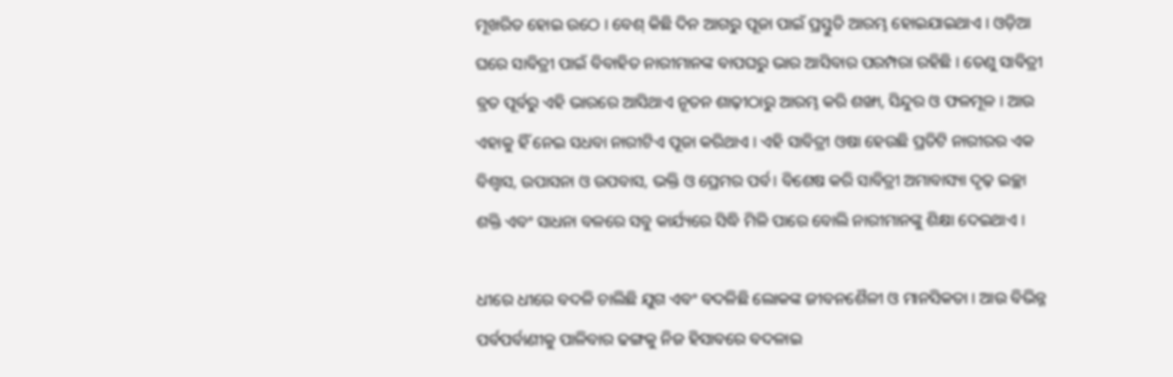ମୂଖରିତ ହୋଇ ଉଠେ । ବେଶ୍ କିଛି ଦିନ ଆଗରୁ ପୂଜା ପାଇଁ ପ୍ରସ୍ତୁତି ଆରମ୍ଭ ହୋଇଯାଇଥାଏ । ଓଡ଼ିଆ ଘରେ ସାବିତ୍ରୀ ପାଇଁ ବିବାହିତ ନାରୀମାନଙ୍କ ବାପଘରୁ ଭାର ଆସିବାର ପରମ୍ପରା ରହିଛି । ତେଣୁ ସାବିତ୍ରୀ ବ୍ରତ ପୂର୍ବରୁ ଏହି ଭାରରେ ଆସିଥାଏ ନୂତନ ଶାଢ଼ୀଠାରୁ ଆରମ୍ଭ କରି ଶଙ୍ଖା, ସିନ୍ଦୁର ଓ ଫଳମୂଳ । ଆଉ ଏହାକୁ ହିଁ ନେଇ ସଧବା ନାରୀଟିଏ ପୂଜା କରିଥାଏ । ଏହି ସାବିତ୍ରୀ ଓଷା ହେଉଛି ପ୍ରତିଟି ନାରୀରର ଏକ ବିଶ୍ବାସ, ଉପାସନା ଓ ଉପବାସ, ଭକ୍ତି ଓ ପ୍ରେମର ପର୍ବ। ବିଶେଷ କରି ସାବିତ୍ରୀ ଅମାବାସ୍ୟା ଦୃଢ଼ ଇଚ୍ଛା ଶକ୍ତି ଏବଂ ସାଧନା ବଳରେ ସବୁ କାର୍ଯ୍ୟରେ ସିଦ୍ଧି ମିଳି ପାରେ ବୋଲି ନାରୀମାନଙ୍କୁ ଶିକ୍ଷା ଦେଇଥାଏ ।

ଧୀରେ ଧୀରେ ବଦଳି ଚାଲିଛି ଯୁଗ ଏବଂ ବଦଳିଛି ଲୋକଙ୍କ ଜୀବନଶୈଳୀ ଓ ମାନସିକତା । ଆଉ ବିଭିନ୍ନ ପର୍ବପର୍ବାଣୀକୁ ପାଳିବାର ଢଙ୍ଗକୁ ନିଜ ହିସାବରେ ବଦଳାଇ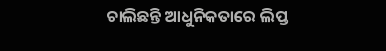ଚାଲିଛନ୍ତି ଆଧୁନିକତାରେ ଲିପ୍ତ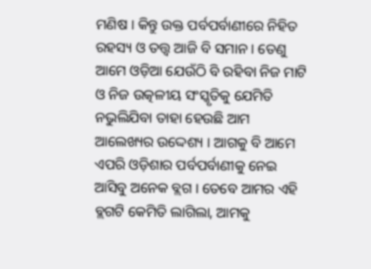ମଣିଷ । କିନ୍ତୁ ଉକ୍ତ ପର୍ବପର୍ବାଣୀରେ ନିହିତ ରହସ୍ୟ ଓ ତତ୍ତ୍ବ ଆଜି ବି ସମାନ । ତେଣୁ ଆମେ ଓଡ଼ିଆ ଯେଉଁଠି ବି ରହିବା ନିଜ ମାଟି ଓ ନିଜ ଉତ୍କଳୀୟ ସଂସ୍କୃତିକୁ ଯେମିତି ନଭୁଲିଯିବା ତାହା ହେଉଛି ଆମ ଆଲେଖ୍ୟର ଉଦ୍ଦେଶ୍ୟ । ଆଗକୁ ବି ଆମେ ଏପରି ଓଡ଼ିଶାର ପର୍ବପର୍ବାଣୀକୁ ନେଇ ଆସିବୁ ଅନେକ ବ୍ଲଗ । ତେବେ ଆମର ଏହି ବ୍ଲଗଟି କେମିତି ଲାଗିଲା, ଆମକୁ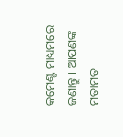କମେଣ୍ଟ ମାଧ୍ୟମରେ ଜଣାନ୍ତୁ । ଆପଣଙ୍କ ମତାମତ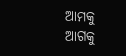ଆମକୁ ଆଗକୁ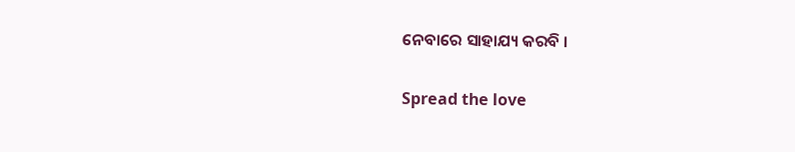ନେବାରେ ସାହାଯ୍ୟ କରବି ।

Spread the love